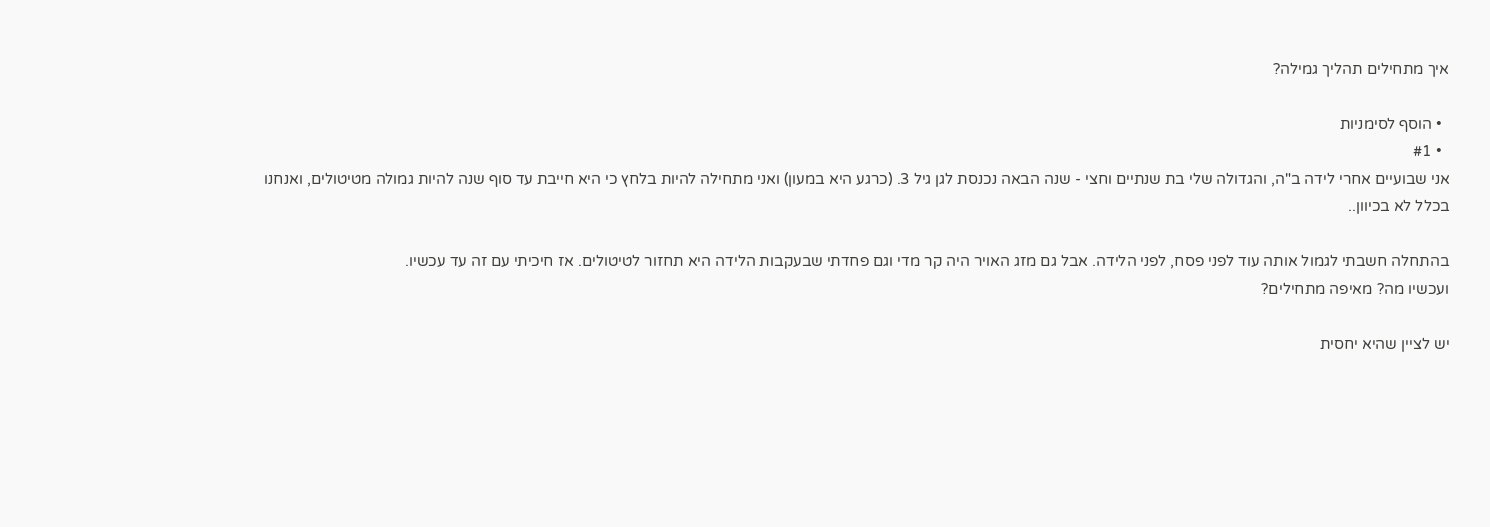איך מתחילים תהליך גמילה?

  • הוסף לסימניות
  • #1
אני שבועיים אחרי לידה ב"ה, והגדולה שלי בת שנתיים וחצי - שנה הבאה נכנסת לגן גיל 3. (כרגע היא במעון) ואני מתחילה להיות בלחץ כי היא חייבת עד סוף שנה להיות גמולה מטיטולים, ואנחנו בכלל לא בכיוון..

בהתחלה חשבתי לגמול אותה עוד לפני פסח, לפני הלידה. אבל גם מזג האויר היה קר מדי וגם פחדתי שבעקבות הלידה היא תחזור לטיטולים. אז חיכיתי עם זה עד עכשיו.
ועכשיו מה? מאיפה מתחילים?

יש לציין שהיא יחסית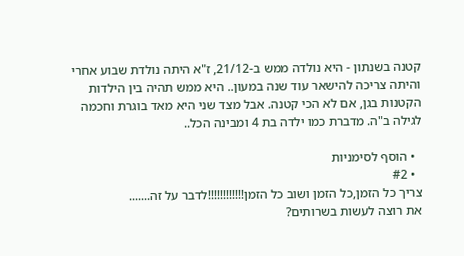קטנה בשנתון - היא נולדה ממש ב-21/12, ז"א היתה נולדת שבוע אחרי והיתה צריכה להישאר עוד שנה במעון.. היא ממש תהיה בין הילדות הקטנות בגן, אם לא הכי קטנה. אבל מצד שני היא מאד בוגרת וחכמה לגילה ב"ה. מדברת כמו ילדה בת 4 ומבינה הכל..

  • הוסף לסימניות
  • #2
צריך כל הזמן,כל הזמן ושוב כל הזמן!!!!!!!!!!!!לדבר על זה.......
את רוצה לעשות בשרותים?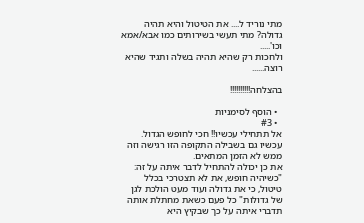מתי נוריד ל.... את הטיטול והיא תהיה גדולה? מתי תעשי בשירותים כמו אבא/אמא וכו'.....
ולחכות רק שהיא תהיה בשלה ותגיד שהיא רוצה......

בהצלחה!!!!!!!!!!

  • הוסף לסימניות
  • #3
אל תתחילי עכשיו!! חכי לחופש הגדול.
עכשיו גם בשבילה התקופה הזו רגישה וזה ממש לא הזמן המתאים.
את כן יכולה להתחיל לדבר איתה על זה: "כשיהיה חופש, את לא תצטרכי בכלל טיטול, כי את גדולה ועוד מעט הולכת לגן של גדולות" כל פעם כשאת מחתלת אותה תדברי איתה על כך שבקיץ היא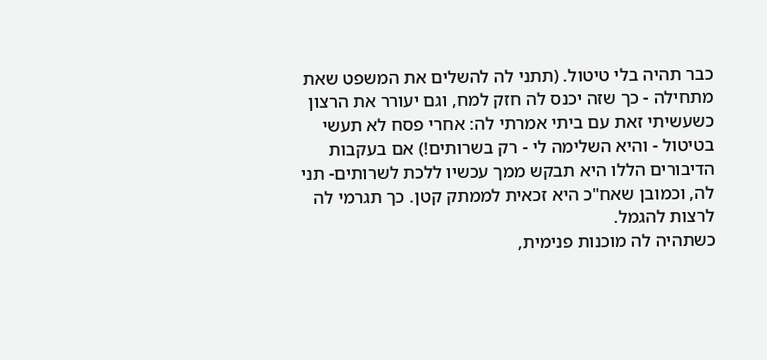כבר תהיה בלי טיטול. (תתני לה להשלים את המשפט שאת מתחילה - כך שזה יכנס לה חזק למח, וגם יעורר את הרצון כשעשיתי זאת עם ביתי אמרתי לה: אחרי פסח לא תעשי בטיטול - והיא השלימה לי - רק בשרותים!) אם בעקבות הדיבורים הללו היא תבקש ממך עכשיו ללכת לשרותים- תני לה, וכמובן שאח"כ היא זכאית לממתק קטן. כך תגרמי לה לרצות להגמל.
כשתהיה לה מוכנות פנימית,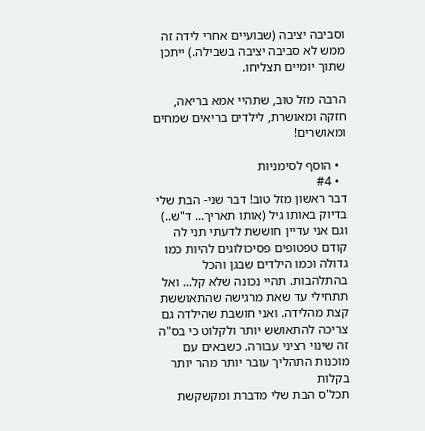וסביבה יציבה (שבועיים אחרי לידה זה ממש לא סביבה יציבה בשבילה.) ייתכן שתוך יומיים תצליחו.

הרבה מזל טוב, שתהיי אמא בריאה, חזקה ומאושרת, לילדים בריאים שמחים ומאושרים!

  • הוסף לסימניות
  • #4
דבר ראשון מזל טוב! דבר שני- הבת שלי בדיוק באותו גיל (אותו תאריך... ד"ש..)
וגם אני עדיין חוששת לדעתי תני לה קודם טפטופים פסיכולוגים להיות כמו גדולה וכמו הילדים שבגן והכל בהתלהבות. תהיי נכונה שלא קל... ואל תתחילי עד שאת מרגישה שהתאוששת קצת מהלידה. ואני חושבת שהילדה גם צריכה להתאושש יותר ולקלוט כי בס"ה זה שינוי רציני עבורה. כשבאים עם מוכנות התהליך עובר יותר מהר יותר בקלות
תכל'ס הבת שלי מדברת ומקשקשת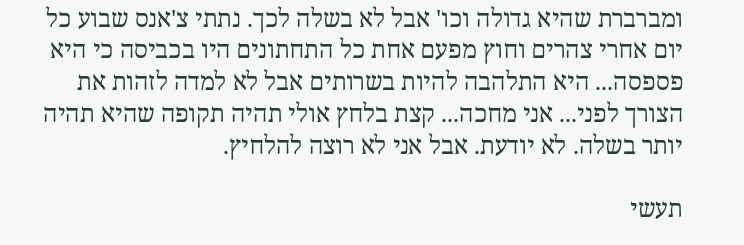ומברברת שהיא גדולה וכו' אבל לא בשלה לכך. נתתי צ'אנס שבוע כל יום אחרי צהרים וחוץ מפעם אחת כל התחתונים היו בכביסה כי היא פספסה... היא התלהבה להיות בשרותים אבל לא למדה לזהות את הצורך לפני... אני מחכה... קצת בלחץ אולי תהיה תקופה שהיא תהיה יותר בשלה. לא יודעת. אבל אני לא רוצה להלחיץ.

תעשי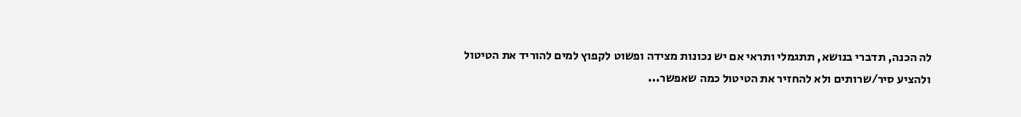לה הכנה, תדברי בנושא, תתגמלי ותראי אם יש נכונות מצידה ופשוט לקפוץ למים להוריד את הטיטול ולהציע סיר/שרותים ולא להחזיר את הטיטול כמה שאפשר...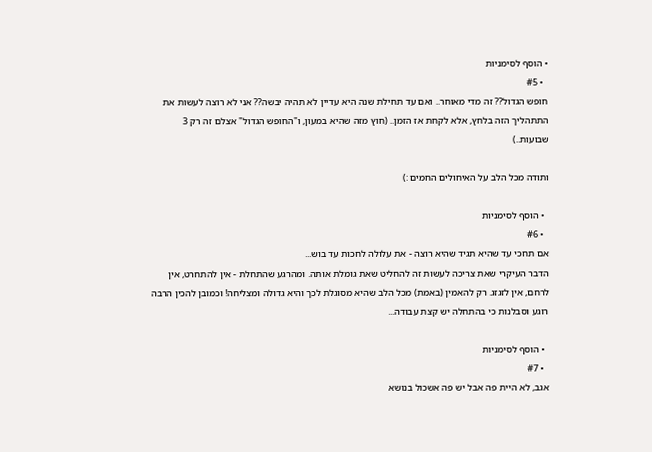• הוסף לסימניות
  • #5
חופש הגדול?? זה מדי מאוחר.. ואם עד תחילת שנה היא עדיין לא תהיה יבשה?? אני לא רוצה לעשות את התתהליך הזה בלחץ, אלא לקחת אז הזמן.. (חוץ מזה שהיא במעון, ו"החופש הגדול" אצלם זה רק 3 שבועות..)

ותודה מכל הלב על האיחולים החמים :)

  • הוסף לסימניות
  • #6
אם תחכי עד שהיא תגיד שהיא רוצה - את עלולה לחכות עד בוש...
הדבר העיקרי שאת צריכה לעשות זה להחליט שאת גומלת אותה. ומהרגע שהתחלת - אין להתחרט, אין לרחם, אין לזגזג. רק להאמין (באמת) מכל הלב שהיא מסוגלת לכך והיא גדולה ומצליחה! וכמובן להכין הרבה רוגע וסבלנות כי בהתחלה יש קצת עבודה...

  • הוסף לסימניות
  • #7
אגב, לא היית פה אבל יש פה אשכול בנושא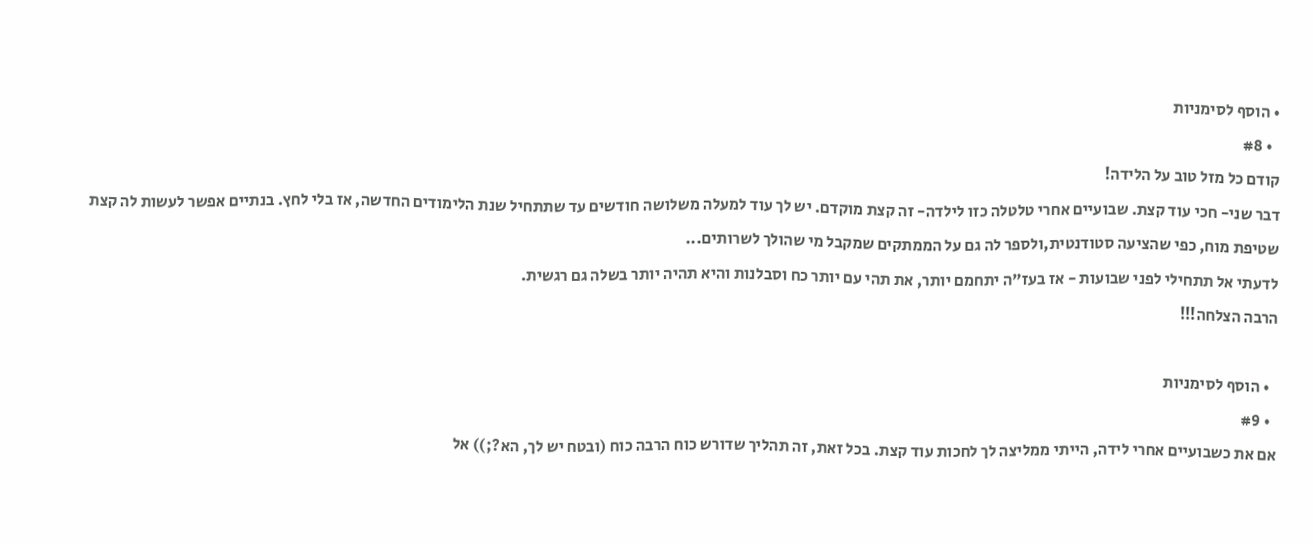• הוסף לסימניות
  • #8
קודם כל מזל טוב על הלידה!
דבר שני- חכי עוד קצת. שבועיים אחרי טלטלה כזו לילדה- זה קצת מוקדם. יש לך עוד למעלה משלושה חודשים עד שתתחיל שנת הלימודים החדשה, אז בלי לחץ. בנתיים אפשר לעשות לה קצת שטיפת מוח, כפי שהציעה סטודנטית,ולספר לה גם על הממתקים שמקבל מי שהולך לשרותים...
לדעתי אל תתחילי לפני שבועות - אז בעז"ה יתחמם יותר, את תהי עם יותר כח וסבלנות והיא תהיה יותר בשלה גם רגשית.
הרבה הצלחה!!!

  • הוסף לסימניות
  • #9
אם את כשבועיים אחרי לידה, הייתי ממליצה לך לחכות עוד קצת. בכל זאת, זה תהליך שדורש כוח הרבה כוח (ובטח יש לך, הא?;)) אל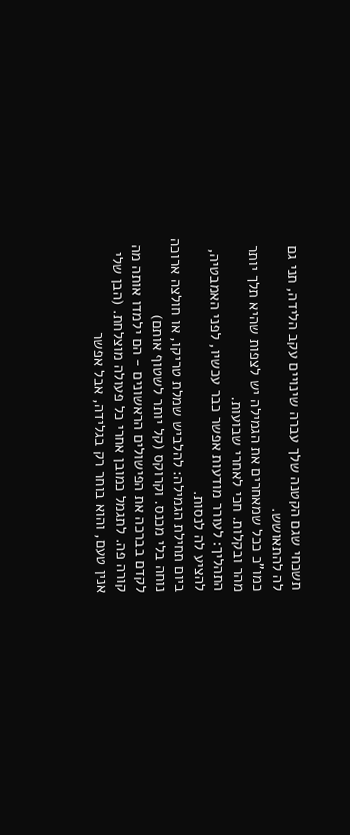תשכחי שגם הקטנה שלך עברה שינויים עקב הלידה, תני גם לה להתאושש.
כמו"כ ככל שמאחרים את הגמילה יש לצפות שהיא תלך יותר מהר ובקלות. חכי לאחרי שבועות.
התהליך: לעורר מודעות אפשר כבר עכשיו, לפני האמבטיה, להציע לה לנסות.
ביום תחילת הגמילה: להלביש שמלת טריקו, או חולצה ארוכה נוחה בלי מכנס. וקרוקס (קל יותר לשטוף אותם)
לקדם בברכה את הפישולים הראשונים - הם ילמדו אותה מה קורה פה. לתגמל כמובן אחרי כל פעולה מוצלחת. (הבן שלי אנין טעם, והוא בוחר רק בגלידה, אבל אפשר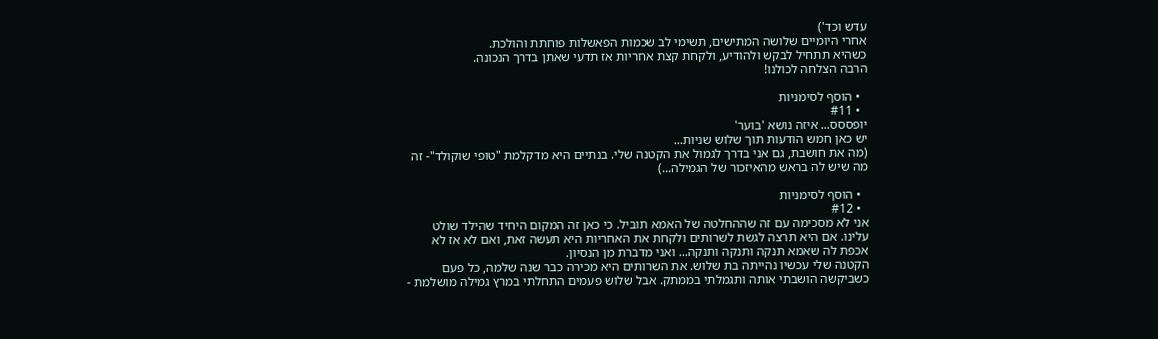עדש וכד')
אחרי היומיים שלושה המתישים, תשימי לב שכמות הפאשלות פוחתת והולכת.
כשהיא תתחיל לבקש ולהודיע, ולקחת קצת אחריות אז תדעי שאתן בדרך הנכונה.
הרבה הצלחה לכולנו!

  • הוסף לסימניות
  • #11
יופססס... איזה נושא 'בוער'
יש כאן חמש הודעות תוך שלוש שניות...
(מה את חושבת, גם אני בדרך לגמול את הקטנה שלי. בנתיים היא מדקלמת "טופי שוקולד"- זה מה שיש לה בראש מהאיזכור של הגמילה...)

  • הוסף לסימניות
  • #12
אני לא מסכימה עם זה שההחלטה של האמא תוביל. כי כאן זה המקום היחיד שהילד שולט עלינו. אם היא תרצה לגשת לשרותים ולקחת את האחריות היא תעשה זאת, ואם לא אז לא אכפת לה שאמא תנקה ותנקה ותנקה... ואני מדברת מן הנסיון.
הקטנה שלי עכשיו נהייתה בת שלוש. את השרותים היא מכירה כבר שנה שלמה, כל פעם כשביקשה הושבתי אותה ותגמלתי בממתק. אבל שלוש פעמים התחלתי במרץ גמילה מושלמת -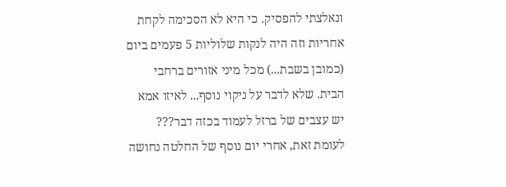ונאלצתי להפסיק. כי היא לא הסכימה לקחת אחריות וזה היה לנקות שלוליות 5 פעמים ביום (כמובן בשבת...) מכל מיני אזורים ברחבי הבית. שלא לדבר על ניקוי נוסף... לאיזו אמא יש עצבים של ברזל לעמוד בכזה דבר???
לעומת זאת, אחרי יום נוסף של החלטה נחושה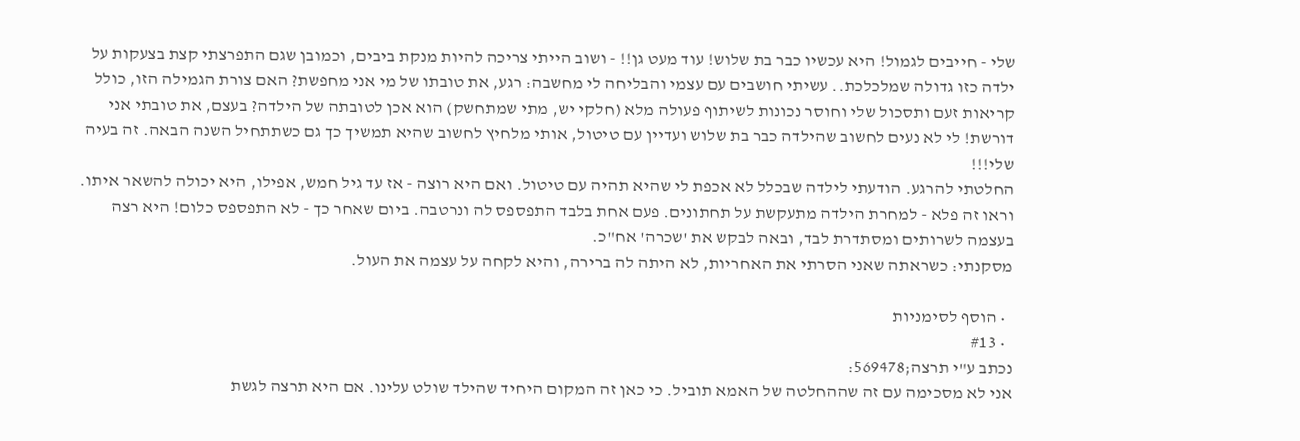שלי - חייבים לגמול! היא עכשיו כבר בת שלוש! עוד מעט גן!! - ושוב הייתי צריכה להיות מנקת ביבים, וכמובן שגם התפרצתי קצת בצעקות על ילדה כזו גדולה שמלכלכת.. עשיתי חושבים עם עצמי והבליחה לי מחשבה: רגע, את טובתו של מי אני מחפשת? האם צורת הגמילה הזו, כולל קריאות זעם ותסכול שלי וחוסר נכונות לשיתוף פעולה מלא (חלקי יש, מתי שמתחשק) הוא אכן לטובתה של הילדה? בעצם, את טובתי אני דורשת! לי לא נעים לחשוב שהילדה כבר בת שלוש ועדיין עם טיטול, אותי מלחיץ לחשוב שהיא תמשיך כך גם כשתתחיל השנה הבאה. זה בעיה שלי!!!
החלטתי להרגע. הודעתי לילדה שבכלל לא אכפת לי שהיא תהיה עם טיטול. ואם היא רוצה - אז עד גיל חמש, אפילו, היא יכולה להשאר איתו.
וראו זה פלא - למחרת הילדה מתעקשת על תחתונים. פעם אחת בלבד התפספס לה ונרטבה. ביום שאחר כך - לא התפספס כלום! היא רצה בעצמה לשרותים ומסתדרת לבד, ובאה לבקש את 'שכרה' אח"כ.
מסקנתי: כשראתה שאני הסרתי את האחריות, לא היתה לה ברירה, והיא לקחה על עצמה את העול.

  • הוסף לסימניות
  • #13
נכתב ע"י תרצה;569478:
אני לא מסכימה עם זה שההחלטה של האמא תוביל. כי כאן זה המקום היחיד שהילד שולט עלינו. אם היא תרצה לגשת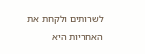לשרותים ולקחת את האחריות היא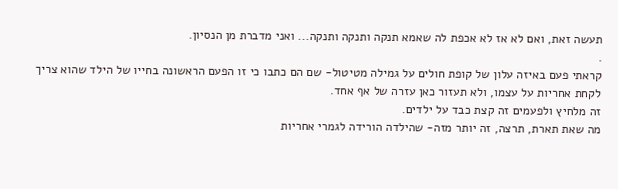תעשה זאת, ואם לא אז לא אכפת לה שאמא תנקה ותנקה ותנקה... ואני מדברת מן הנסיון.
.
קראתי פעם באיזה עלון של קופת חולים על גמילה מטיטול- שם הם כתבו כי זו הפעם הראשונה בחייו של הילד שהוא צריך לקחת אחריות על עצמו, ולא תעזור כאן עזרה של אף אחד.
זה מלחיץ ולפעמים זה קצת כבד על ילדים.
מה שאת תארת, תרצה, זה יותר מזה- שהילדה הורידה לגמרי אחריות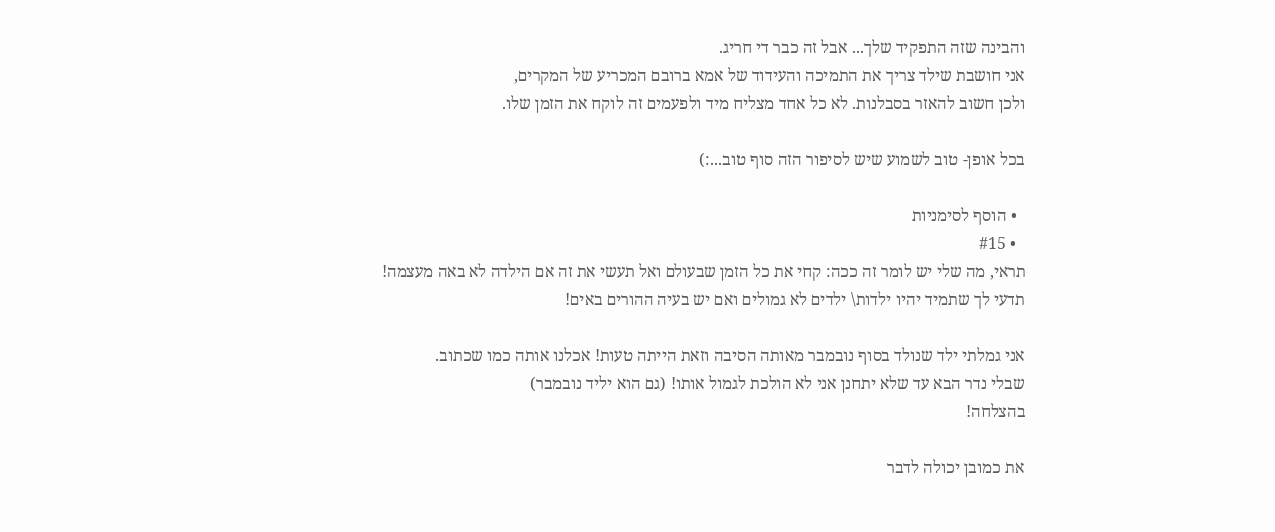והבינה שזה התפקיד שלך... אבל זה כבר די חריג.
אני חושבת שילד צריך את התמיכה והעידוד של אמא ברובם המכריע של המקרים,
ולכן חשוב להאזר בסבלנות. לא כל אחד מצליח מיד ולפעמים זה לוקח את הזמן שלו.

בכל אופן- טוב לשמוע שיש לסיפור הזה סוף טוב...:)

  • הוסף לסימניות
  • #15
תראי, מה שלי יש לומר זה ככה: קחי את כל הזמן שבעולם ואל תעשי את זה אם הילדה לא באה מעצמה!
תדעי לך שתמיד יהיו ילדות\ ילדים לא גמולים ואם יש בעיה ההורים באים!

אני גמלתי ילד שנולד בסוף נובמבר מאותה הסיבה וזאת הייתה טעות! אכלנו אותה כמו שכתוב.
שבלי נדר הבא עד שלא יתחנן אני לא הולכת לגמול אותו! (גם הוא יליד נובמבר)
בהצלחה!

את כמובן יכולה לדבר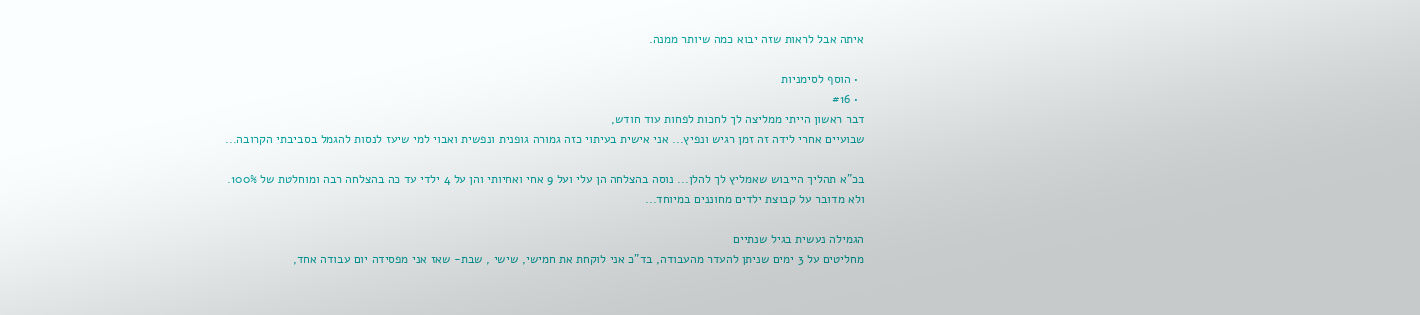איתה אבל לראות שזה יבוא כמה שיותר ממנה.

  • הוסף לסימניות
  • #16
דבר ראשון הייתי ממליצה לך לחכות לפחות עוד חודש,
שבועיים אחרי לידה זה זמן רגיש ונפיץ... אני אישית בעיתוי כזה גמורה גופנית ונפשית ואבוי למי שיעז לנסות להגמל בסביבתי הקרובה...

בכ"א תהליך הייבוש שאמליץ לך להלן... נוסה בהצלחה הן עלי ועל 9 אחי ואחיותי והן על 4 ילדי עד כה בהצלחה רבה ומוחלטת של 100%.
ולא מדובר על קבוצת ילדים מחוננים במיוחד...

הגמילה נעשית בגיל שנתיים
מחליטים על 3 ימים שניתן להעדר מהעבודה, בד"כ אני לוקחת את חמישי, שישי , שבת- שאז אני מפסידה יום עבודה אחד,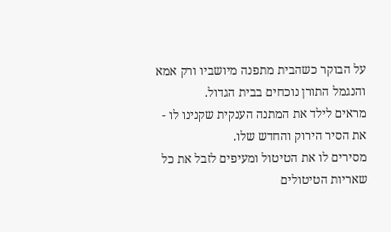על הבוקר כשהבית מתפנה מיושביו ורק אמא והנגמל התורן נוכחים בבית הגדול.
מראים לילד את המתנה הענקית שקנינו לו - את הסיר הירוק והחדש שלו.
מסירים לו את הטיטול ומעיפים לזבל את כל שאריות הטיטולים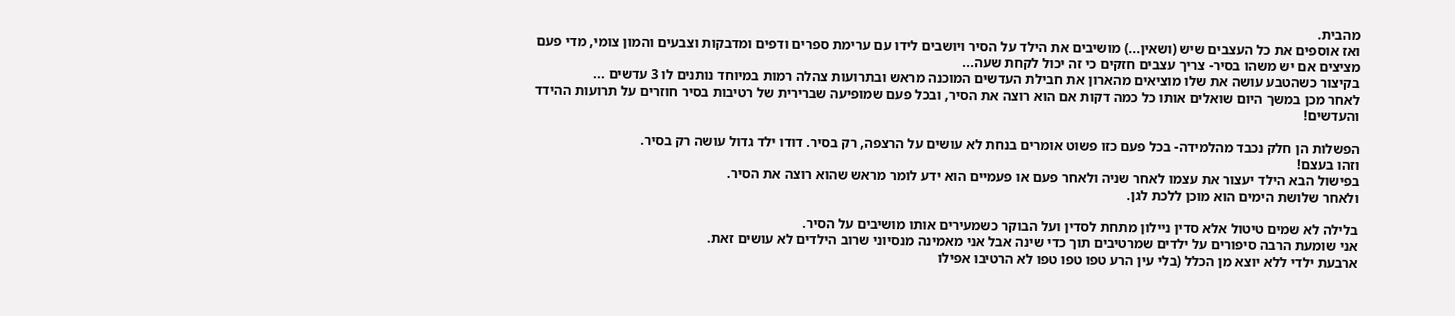מהבית.
ואז אוספים את כל העצבים שיש (ושאין...) מושיבים את הילד על הסיר ויושבים לידו עם ערימת ספרים ודפים ומדבקות וצבעים והמון צומי, מדי פעם מציצים אם יש משהו בסיר- צריך עצבים חזקים כי זה יכול לקחת שעה...
בקיצור כשהטבע עושה את שלו מוציאים מהארון את חבילת העדשים המוכנה מראש ובתרועות צהלה רמות במיוחד נותנים לו 3 עדשים ...
לאחר מכן במשך היום שואלים אותו כל כמה דקות אם הוא רוצה את הסיר, ובכל פעם שמופיעה שברירית של רטיבות בסיר חוזרים על תרועות ההידד והעדשים!

הפשלות הן חלק נכבד מהלמידה- בכל פעם כזו פשוט אומרים בנחת לא עושים על הרצפה, רק בסיר. דודו ילד גדול עושה רק בסיר.
וזהו בעצם!
בפישול הבא הילד יעצור את עצמו לאחר שניה ולאחר פעם או פעמיים הוא ידע לומר מראש שהוא רוצה את הסיר.
ולאחר שלושת הימים הוא מוכן ללכת לגן.

בלילה לא שמים טיטול אלא סדין ניילון מתחת לסדין ועל הבוקר כשמעירים אותו מושיבים על הסיר.
אני שומעת הרבה סיפורים על ילדים שמרטיבים תוך כדי שינה אבל אני מאמינה מנסיוני שרוב הילדים לא עושים זאת.
ארבעת ילדי ללא יוצא מן הכלל (בלי עין הרע טפו טפו טפו לא הרטיבו אפילו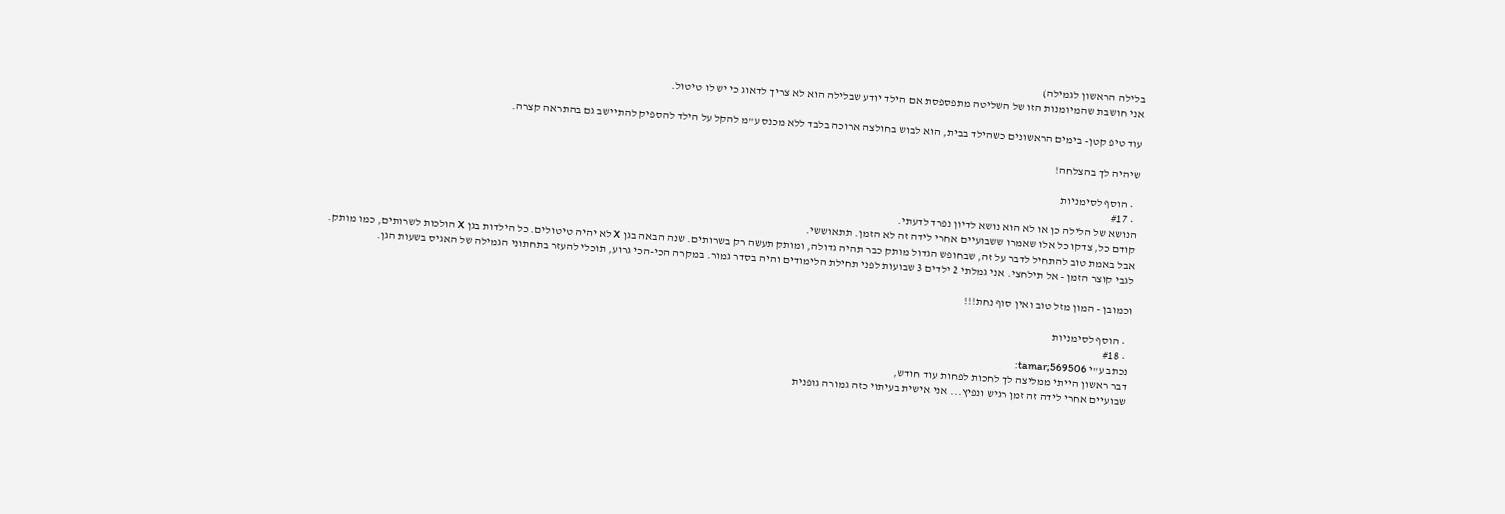בלילה הראשון לגמילה)
אני חושבת שהמיומנות הזו של השליטה מתפספסת אם הילד יודע שבלילה הוא לא צריך לדאוג כי יש לו טיטול.

עוד טיפ קטן- בימים הראשונים כשהילד בבית, הוא לבוש בחולצה ארוכה בלבד ללא מכנס ע"מ להקל על הילד להספיק להתיישב גם בהתראה קצרה.

שיהיה לך בהצלחה!

  • הוסף לסימניות
  • #17
הנושא של הלילה כן או לא הוא נושא לדיון נפרד לדעתי.
קודם כל, צדקו כל אלו שאמרו ששבועיים אחרי לידה זה לא הזמן. תתאוששי.
אבל באמת טוב להתחיל לדבר על זה, שבחופש הגדול מותק כבר תהיה גדולה, ומותק תעשה רק בשרותים. שנה הבאה בגן X לא יהיה טיטולים. כל הילדות בגן X הולכות לשרותים, כמו מותק.
לגבי קוצר הזמן - אל תילחצי. אני גמלתי 2 ילדים 3 שבועות לפני תחילת הלימודים והיה בסדר גמור. במקרה הכי-הכי גרוע, תוכלי להעזר בתחתוני הגמילה של האגיס בשעות הגן.

וכמובן - המון מזל טוב ואין סוף נחת!!!

  • הוסף לסימניות
  • #18
נכתב ע"י tamar;569506:
דבר ראשון הייתי ממליצה לך לחכות לפחות עוד חודש,
שבועיים אחרי לידה זה זמן רגיש ונפיץ... אני אישית בעיתוי כזה גמורה גופנית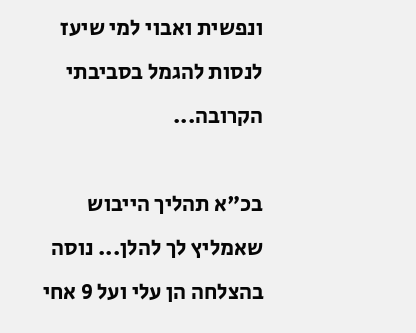ונפשית ואבוי למי שיעז לנסות להגמל בסביבתי הקרובה...

בכ"א תהליך הייבוש שאמליץ לך להלן... נוסה בהצלחה הן עלי ועל 9 אחי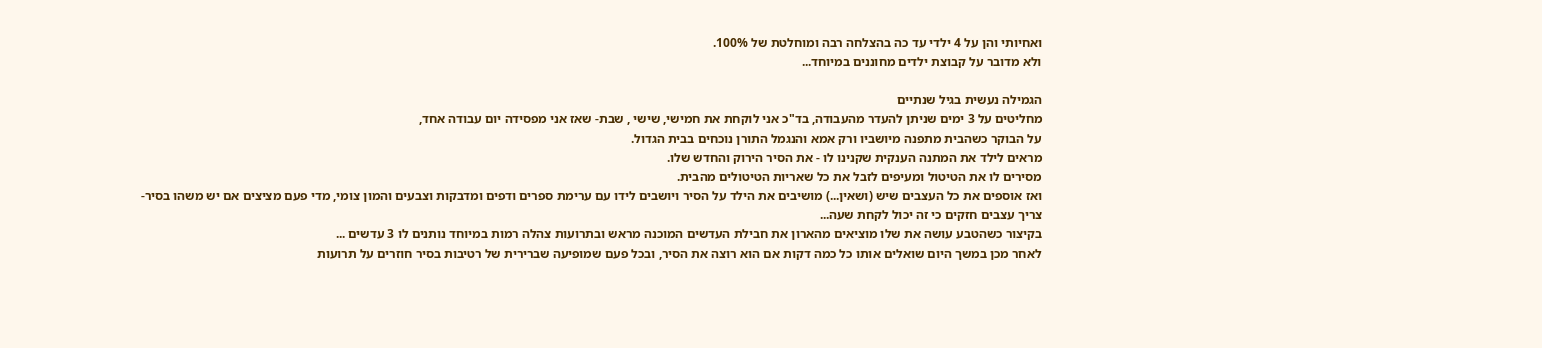ואחיותי והן על 4 ילדי עד כה בהצלחה רבה ומוחלטת של 100%.
ולא מדובר על קבוצת ילדים מחוננים במיוחד...

הגמילה נעשית בגיל שנתיים
מחליטים על 3 ימים שניתן להעדר מהעבודה, בד"כ אני לוקחת את חמישי, שישי , שבת- שאז אני מפסידה יום עבודה אחד,
על הבוקר כשהבית מתפנה מיושביו ורק אמא והנגמל התורן נוכחים בבית הגדול.
מראים לילד את המתנה הענקית שקנינו לו - את הסיר הירוק והחדש שלו.
מסירים לו את הטיטול ומעיפים לזבל את כל שאריות הטיטולים מהבית.
ואז אוספים את כל העצבים שיש (ושאין...) מושיבים את הילד על הסיר ויושבים לידו עם ערימת ספרים ודפים ומדבקות וצבעים והמון צומי, מדי פעם מציצים אם יש משהו בסיר- צריך עצבים חזקים כי זה יכול לקחת שעה...
בקיצור כשהטבע עושה את שלו מוציאים מהארון את חבילת העדשים המוכנה מראש ובתרועות צהלה רמות במיוחד נותנים לו 3 עדשים ...
לאחר מכן במשך היום שואלים אותו כל כמה דקות אם הוא רוצה את הסיר, ובכל פעם שמופיעה שברירית של רטיבות בסיר חוזרים על תרועות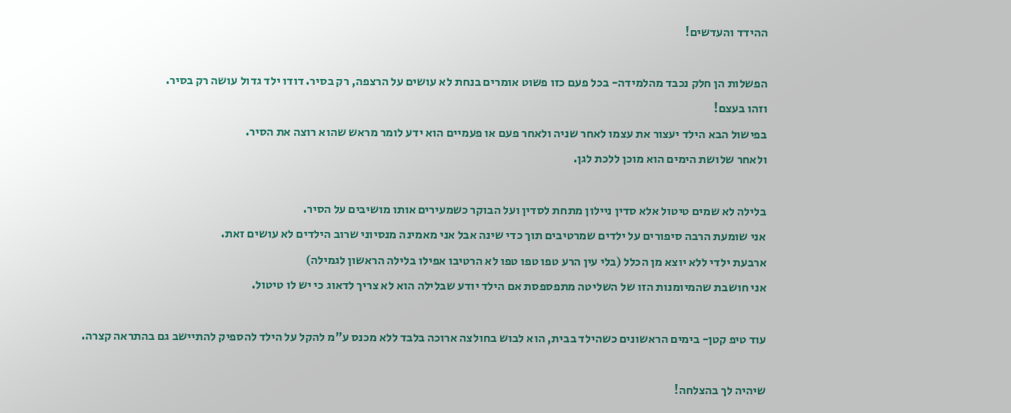ההידד והעדשים!

הפשלות הן חלק נכבד מהלמידה- בכל פעם כזו פשוט אומרים בנחת לא עושים על הרצפה, רק בסיר. דודו ילד גדול עושה רק בסיר.
וזהו בעצם!
בפישול הבא הילד יעצור את עצמו לאחר שניה ולאחר פעם או פעמיים הוא ידע לומר מראש שהוא רוצה את הסיר.
ולאחר שלושת הימים הוא מוכן ללכת לגן.

בלילה לא שמים טיטול אלא סדין ניילון מתחת לסדין ועל הבוקר כשמעירים אותו מושיבים על הסיר.
אני שומעת הרבה סיפורים על ילדים שמרטיבים תוך כדי שינה אבל אני מאמינה מנסיוני שרוב הילדים לא עושים זאת.
ארבעת ילדי ללא יוצא מן הכלל (בלי עין הרע טפו טפו טפו לא הרטיבו אפילו בלילה הראשון לגמילה)
אני חושבת שהמיומנות הזו של השליטה מתפספסת אם הילד יודע שבלילה הוא לא צריך לדאוג כי יש לו טיטול.

עוד טיפ קטן- בימים הראשונים כשהילד בבית, הוא לבוש בחולצה ארוכה בלבד ללא מכנס ע"מ להקל על הילד להספיק להתיישב גם בהתראה קצרה.

שיהיה לך בהצלחה!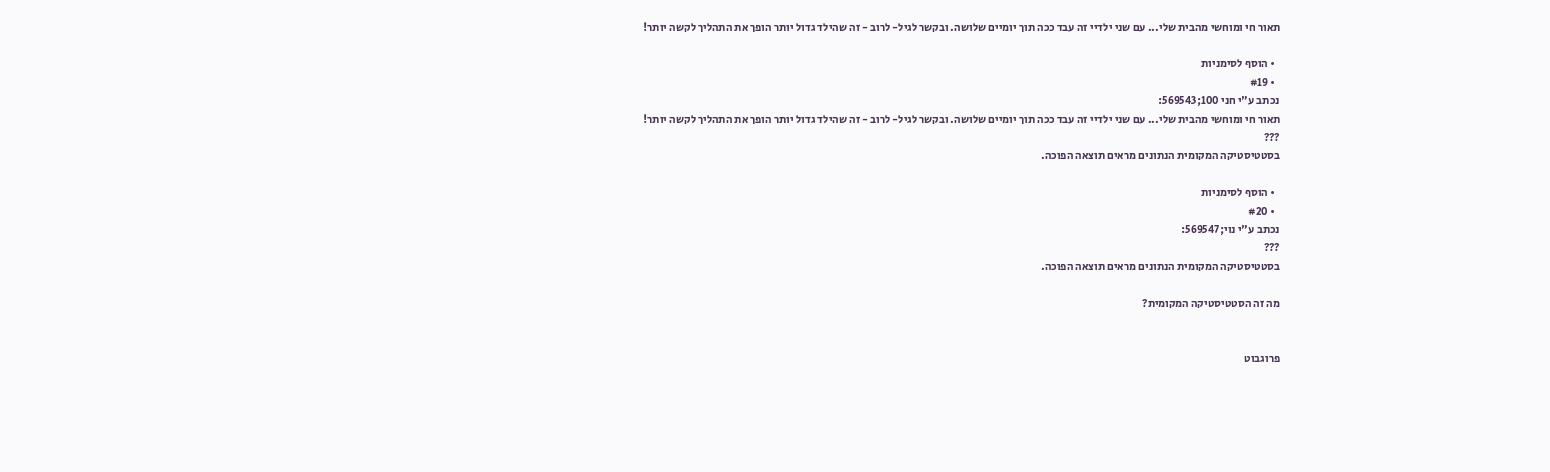תאור חי ומוחשי מהבית שלי... עם שני ילדיי זה עבד ככה תוך יומיים שלושה. ובקשר לגיל- לרוב - זה שהילד גדול יותר הופך את התהליך לקשה יותר!

  • הוסף לסימניות
  • #19
נכתב ע"י חני 100;569543:
תאור חי ומוחשי מהבית שלי... עם שני ילדיי זה עבד ככה תוך יומיים שלושה. ובקשר לגיל- לרוב - זה שהילד גדול יותר הופך את התהליך לקשה יותר!
???
בסטטיסטיקה המקומית הנתונים מראים תוצאה הפוכה.

  • הוסף לסימניות
  • #20
נכתב ע"י נוי;569547:
???
בסטטיסטיקה המקומית הנתונים מראים תוצאה הפוכה.

מה זה הסטטיסטיקה המקומית?


פרוגבוט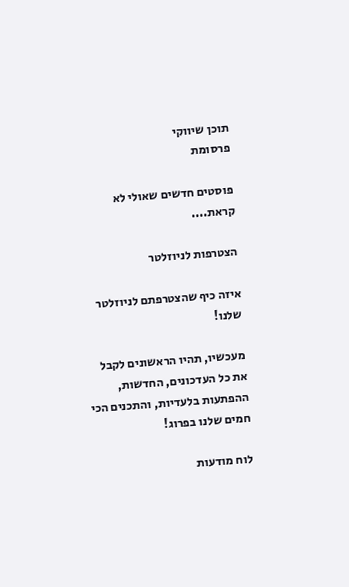תוכן שיווקי
פרסומת

פוסטים חדשים שאולי לא קראת....

הצטרפות לניוזלטר

איזה כיף שהצטרפתם לניוזלטר שלנו!

מעכשיו, תהיו הראשונים לקבל את כל העדכונים, החדשות, ההפתעות בלעדיות, והתכנים הכי חמים שלנו בפרוג!

לוח מודעות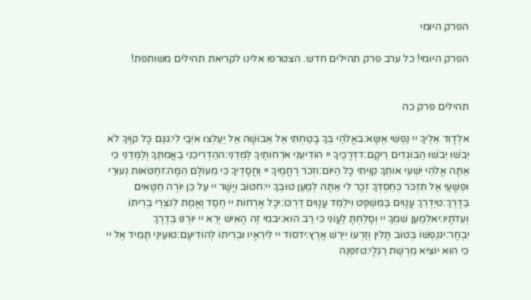הפרק היומי

הפרק היומי! כל ערב פרק תהילים חדש. הצטרפו אלינו לקריאת תהילים משותפת!


תהילים פרק כה

אלְדָוִד אֵלֶיךָ יי נַפְשִׁי אֶשָּׂא:באֱלֹהַי בְּךָ בָטַחְתִּי אַל אֵבוֹשָׁה אַל יַעַלְצוּ אֹיְבַי לִי:גגַּם כָּל קוֶֹיךָ לֹא יֵבֹשׁוּ יֵבֹשׁוּ הַבּוֹגְדִים רֵיקָם:דדְּרָכֶיךָ יי הוֹדִיעֵנִי אֹרְחוֹתֶיךָ לַמְּדֵנִי:ההַדְרִיכֵנִי בַאֲמִתֶּךָ וְלַמְּדֵנִי כִּי אַתָּה אֱלֹהֵי יִשְׁעִי אוֹתְךָ קִוִּיתִי כָּל הַיּוֹם:וזְכֹר רַחֲמֶיךָ יי וַחֲסָדֶיךָ כִּי מֵעוֹלָם הֵמָּה:זחַטֹּאות נְעוּרַי וּפְשָׁעַי אַל תִּזְכֹּר כְּחַסְדְּךָ זְכָר לִי אַתָּה לְמַעַן טוּבְךָ יי:חטוֹב וְיָשָׁר יי עַל כֵּן יוֹרֶה חַטָּאִים בַּדָּרֶךְ:טיַדְרֵךְ עֲנָוִים בַּמִּשְׁפָּט וִילַמֵּד עֲנָוִים דַּרְכּוֹ:יכָּל אָרְחוֹת יי חֶסֶד וֶאֱמֶת לְנֹצְרֵי בְרִיתוֹ וְעֵדֹתָיו:יאלְמַעַן שִׁמְךָ יי וְסָלַחְתָּ לַעֲוֹנִי כִּי רַב הוּא:יבמִי זֶה הָאִישׁ יְרֵא יי יוֹרֶנּוּ בְּדֶרֶךְ יִבְחָר:יגנַפְשׁוֹ בְּטוֹב תָּלִין וְזַרְעוֹ יִירַשׁ אָרֶץ:ידסוֹד יי לִירֵאָיו וּבְרִיתוֹ לְהוֹדִיעָם:טועֵינַי תָּמִיד אֶל יי כִּי הוּא יוֹצִיא מֵרֶשֶׁת רַגְלָי:טזפְּנֵה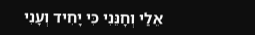אֵלַי וְחָנֵּנִי כִּי יָחִיד וְעָנִי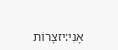אָנִי:יזצָרוֹת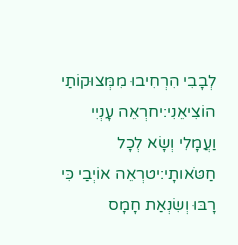לְבָבִי הִרְחִיבוּ מִמְּצוּקוֹתַי הוֹצִיאֵנִי:יחרְאֵה עָנְיִי וַעֲמָלִי וְשָׂא לְכָל חַטֹּאותָי:יטרְאֵה אוֹיְבַי כִּי רָבּוּ וְשִׂנְאַת חָמָס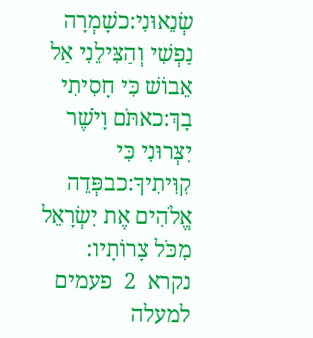שְׂנֵאוּנִי:כשָׁמְרָה נַפְשִׁי וְהַצִּילֵנִי אַל אֵבוֹשׁ כִּי חָסִיתִי בָךְ:כאתֹּם וָיֹשֶׁר יִצְּרוּנִי כִּי קִוִּיתִיךָ:כבפְּדֵה אֱלֹהִים אֶת יִשְׂרָאֵל מִכֹּל צָרוֹתָיו:
נקרא  2  פעמים
למעלה